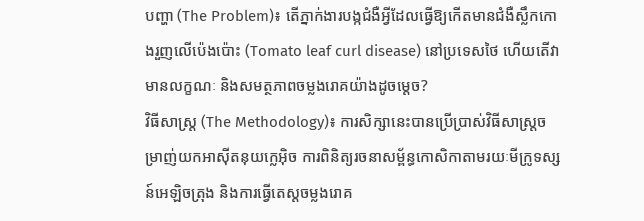បញ្ហា (The Problem)៖ តើភ្នាក់ងារបង្កជំងឺអ្វីដែលធ្វើឱ្យកើតមានជំងឺស្លឹកកោងរួញលើប៉េងប៉ោះ (Tomato leaf curl disease) នៅប្រទេសថៃ ហើយតើវាមានលក្ខណៈ និងសមត្ថភាពចម្លងរោគយ៉ាងដូចម្តេច?
វិធីសាស្ត្រ (The Methodology)៖ ការសិក្សានេះបានប្រើប្រាស់វិធីសាស្ត្រចម្រាញ់យកអាស៊ីតនុយក្លេអ៊ិច ការពិនិត្យរចនាសម្ព័ន្ធកោសិកាតាមរយៈមីក្រូទស្សន៍អេឡិចត្រុង និងការធ្វើតេស្តចម្លងរោគ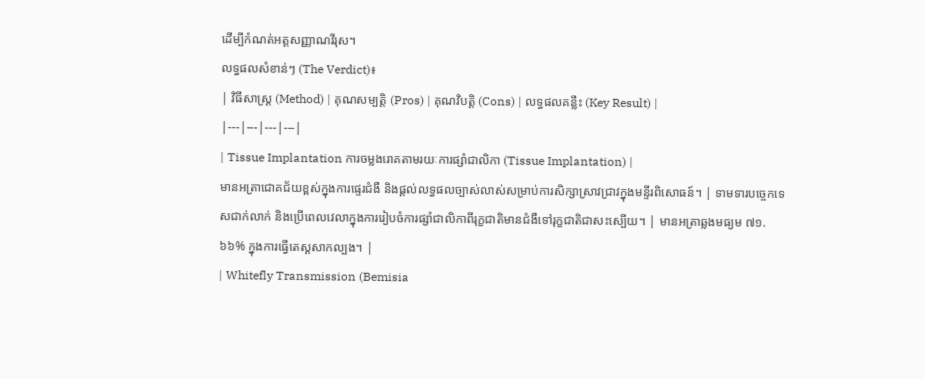ដើម្បីកំណត់អត្តសញ្ញាណវីរុស។
លទ្ធផលសំខាន់ៗ (The Verdict)៖
| វិធីសាស្ត្រ (Method) | គុណសម្បត្តិ (Pros) | គុណវិបត្តិ (Cons) | លទ្ធផលគន្លឹះ (Key Result) |
|---|---|---|---|
| Tissue Implantation ការចម្លងរោគតាមរយៈការផ្សាំជាលិកា (Tissue Implantation) |
មានអត្រាជោគជ័យខ្ពស់ក្នុងការផ្ទេរជំងឺ និងផ្តល់លទ្ធផលច្បាស់លាស់សម្រាប់ការសិក្សាស្រាវជ្រាវក្នុងមន្ទីរពិសោធន៍។ | ទាមទារបច្ចេកទេសជាក់លាក់ និងប្រើពេលវេលាក្នុងការរៀបចំការផ្សាំជាលិកាពីរុក្ខជាតិមានជំងឺទៅរុក្ខជាតិជាសះស្បើយ។ | មានអត្រាឆ្លងមធ្យម ៧១.៦៦% ក្នុងការធ្វើតេស្តសាកល្បង។ |
| Whitefly Transmission (Bemisia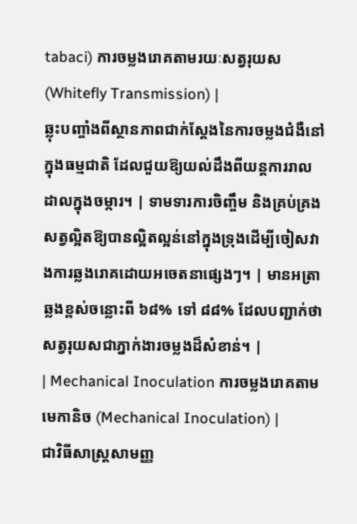tabaci) ការចម្លងរោគតាមរយៈសត្វរុយស (Whitefly Transmission) |
ឆ្លុះបញ្ចាំងពីស្ថានភាពជាក់ស្តែងនៃការចម្លងជំងឺនៅក្នុងធម្មជាតិ ដែលជួយឱ្យយល់ដឹងពីយន្តការរាលដាលក្នុងចម្ការ។ | ទាមទារការចិញ្ចឹម និងគ្រប់គ្រងសត្វល្អិតឱ្យបានល្អិតល្អន់នៅក្នុងទ្រុងដើម្បីចៀសវាងការឆ្លងរោគដោយអចេតនាផ្សេងៗ។ | មានអត្រាឆ្លងខ្ពស់ចន្លោះពី ៦៨% ទៅ ៨៨% ដែលបញ្ជាក់ថាសត្វរុយសជាភ្នាក់ងារចម្លងដ៏សំខាន់។ |
| Mechanical Inoculation ការចម្លងរោគតាមមេកានិច (Mechanical Inoculation) |
ជាវិធីសាស្ត្រសាមញ្ញ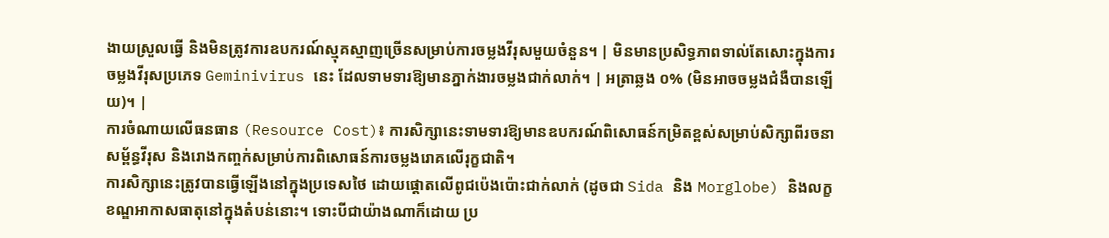ងាយស្រួលធ្វើ និងមិនត្រូវការឧបករណ៍ស្មុគស្មាញច្រើនសម្រាប់ការចម្លងវីរុសមួយចំនួន។ | មិនមានប្រសិទ្ធភាពទាល់តែសោះក្នុងការចម្លងវីរុសប្រភេទ Geminivirus នេះ ដែលទាមទារឱ្យមានភ្នាក់ងារចម្លងជាក់លាក់។ | អត្រាឆ្លង ០% (មិនអាចចម្លងជំងឺបានឡើយ)។ |
ការចំណាយលើធនធាន (Resource Cost)៖ ការសិក្សានេះទាមទារឱ្យមានឧបករណ៍ពិសោធន៍កម្រិតខ្ពស់សម្រាប់សិក្សាពីរចនាសម្ព័ន្ធវីរុស និងរោងកញ្ចក់សម្រាប់ការពិសោធន៍ការចម្លងរោគលើរុក្ខជាតិ។
ការសិក្សានេះត្រូវបានធ្វើឡើងនៅក្នុងប្រទេសថៃ ដោយផ្តោតលើពូជប៉េងប៉ោះជាក់លាក់ (ដូចជា Sida និង Morglobe) និងលក្ខខណ្ឌអាកាសធាតុនៅក្នុងតំបន់នោះ។ ទោះបីជាយ៉ាងណាក៏ដោយ ប្រ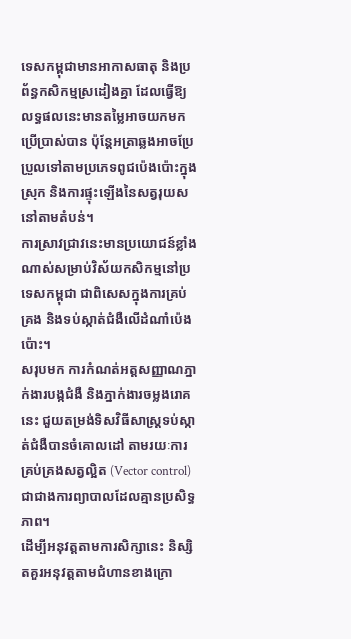ទេសកម្ពុជាមានអាកាសធាតុ និងប្រព័ន្ធកសិកម្មស្រដៀងគ្នា ដែលធ្វើឱ្យលទ្ធផលនេះមានតម្លៃអាចយកមកប្រើប្រាស់បាន ប៉ុន្តែអត្រាឆ្លងអាចប្រែប្រួលទៅតាមប្រភេទពូជប៉េងប៉ោះក្នុងស្រុក និងការផ្ទុះឡើងនៃសត្វរុយសនៅតាមតំបន់។
ការស្រាវជ្រាវនេះមានប្រយោជន៍ខ្លាំងណាស់សម្រាប់វិស័យកសិកម្មនៅប្រទេសកម្ពុជា ជាពិសេសក្នុងការគ្រប់គ្រង និងទប់ស្កាត់ជំងឺលើដំណាំប៉េងប៉ោះ។
សរុបមក ការកំណត់អត្តសញ្ញាណភ្នាក់ងារបង្កជំងឺ និងភ្នាក់ងារចម្លងរោគនេះ ជួយតម្រង់ទិសវិធីសាស្ត្រទប់ស្កាត់ជំងឺបានចំគោលដៅ តាមរយៈការគ្រប់គ្រងសត្វល្អិត (Vector control) ជាជាងការព្យាបាលដែលគ្មានប្រសិទ្ធភាព។
ដើម្បីអនុវត្តតាមការសិក្សានេះ និស្សិតគួរអនុវត្តតាមជំហានខាងក្រោ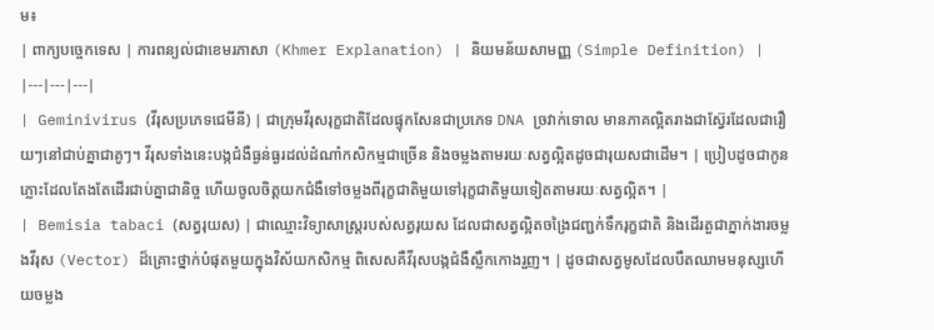ម៖
| ពាក្យបច្ចេកទេស | ការពន្យល់ជាខេមរភាសា (Khmer Explanation) | និយមន័យសាមញ្ញ (Simple Definition) |
|---|---|---|
| Geminivirus (វីរុសប្រភេទជេមីនី) | ជាក្រុមវីរុសរុក្ខជាតិដែលផ្ទុកសែនជាប្រភេទ DNA ច្រវាក់ទោល មានភាគល្អិតរាងជាស្វ៊ែរដែលជារឿយៗនៅជាប់គ្នាជាគូៗ។ វីរុសទាំងនេះបង្កជំងឺធ្ងន់ធ្ងរដល់ដំណាំកសិកម្មជាច្រើន និងចម្លងតាមរយៈសត្វល្អិតដូចជារុយសជាដើម។ | ប្រៀបដូចជាកូនភ្លោះដែលតែងតែដើរជាប់គ្នាជានិច្ច ហើយចូលចិត្តយកជំងឺទៅចម្លងពីរុក្ខជាតិមួយទៅរុក្ខជាតិមួយទៀតតាមរយៈសត្វល្អិត។ |
| Bemisia tabaci (សត្វរុយស) | ជាឈ្មោះវិទ្យាសាស្ត្ររបស់សត្វរុយស ដែលជាសត្វល្អិតចង្រៃជញ្ជក់ទឹករុក្ខជាតិ និងដើរតួជាភ្នាក់ងារចម្លងវីរុស (Vector) ដ៏គ្រោះថ្នាក់បំផុតមួយក្នុងវិស័យកសិកម្ម ពិសេសគឺវីរុសបង្កជំងឺស្លឹកកោងរួញ។ | ដូចជាសត្វមូសដែលបឺតឈាមមនុស្សហើយចម្លង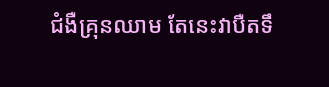ជំងឺគ្រុនឈាម តែនេះវាបឺតទឹ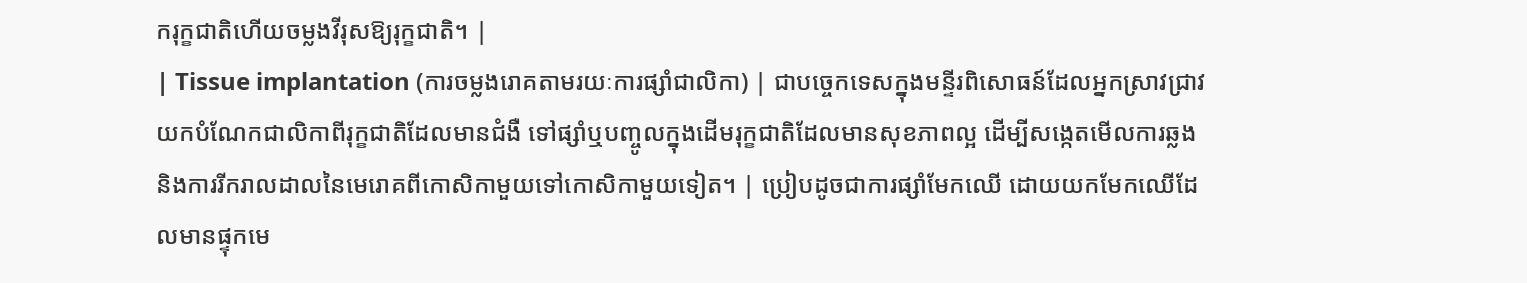ករុក្ខជាតិហើយចម្លងវីរុសឱ្យរុក្ខជាតិ។ |
| Tissue implantation (ការចម្លងរោគតាមរយៈការផ្សាំជាលិកា) | ជាបច្ចេកទេសក្នុងមន្ទីរពិសោធន៍ដែលអ្នកស្រាវជ្រាវយកបំណែកជាលិកាពីរុក្ខជាតិដែលមានជំងឺ ទៅផ្សាំឬបញ្ចូលក្នុងដើមរុក្ខជាតិដែលមានសុខភាពល្អ ដើម្បីសង្កេតមើលការឆ្លង និងការរីករាលដាលនៃមេរោគពីកោសិកាមួយទៅកោសិកាមួយទៀត។ | ប្រៀបដូចជាការផ្សាំមែកឈើ ដោយយកមែកឈើដែលមានផ្ទុកមេ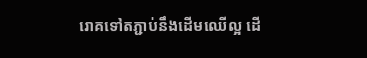រោគទៅតភ្ជាប់នឹងដើមឈើល្អ ដើ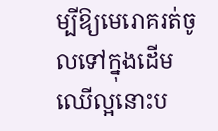ម្បីឱ្យមេរោគរត់ចូលទៅក្នុងដើមឈើល្អនោះប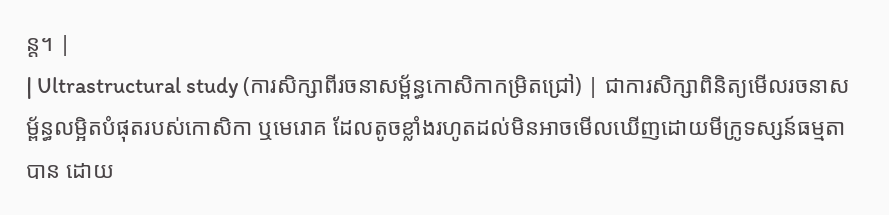ន្ត។ |
| Ultrastructural study (ការសិក្សាពីរចនាសម្ព័ន្ធកោសិកាកម្រិតជ្រៅ) | ជាការសិក្សាពិនិត្យមើលរចនាសម្ព័ន្ធលម្អិតបំផុតរបស់កោសិកា ឬមេរោគ ដែលតូចខ្លាំងរហូតដល់មិនអាចមើលឃើញដោយមីក្រូទស្សន៍ធម្មតាបាន ដោយ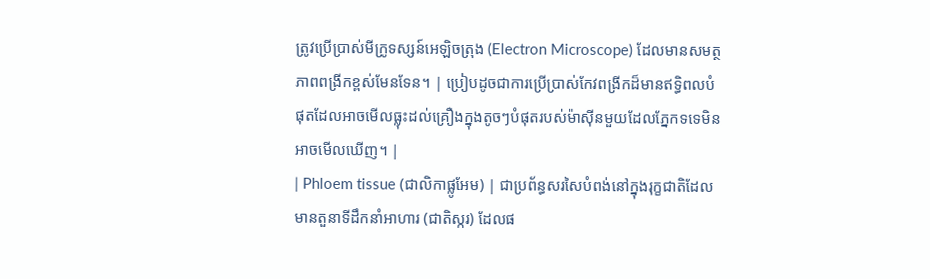ត្រូវប្រើប្រាស់មីក្រូទស្សន៍អេឡិចត្រុង (Electron Microscope) ដែលមានសមត្ថភាពពង្រីកខ្ពស់មែនទែន។ | ប្រៀបដូចជាការប្រើប្រាស់កែវពង្រីកដ៏មានឥទ្ធិពលបំផុតដែលអាចមើលធ្លុះដល់គ្រឿងក្នុងតូចៗបំផុតរបស់ម៉ាស៊ីនមួយដែលភ្នែកទទេមិនអាចមើលឃើញ។ |
| Phloem tissue (ជាលិកាផ្លូអែម) | ជាប្រព័ន្ធសរសៃបំពង់នៅក្នុងរុក្ខជាតិដែលមានតួនាទីដឹកនាំអាហារ (ជាតិស្ករ) ដែលផ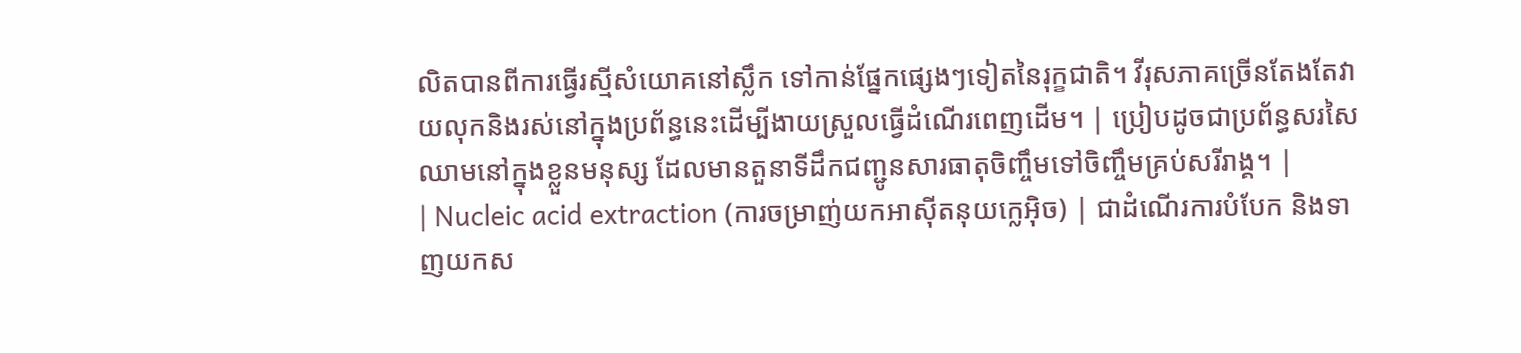លិតបានពីការធ្វើរស្មីសំយោគនៅស្លឹក ទៅកាន់ផ្នែកផ្សេងៗទៀតនៃរុក្ខជាតិ។ វីរុសភាគច្រើនតែងតែវាយលុកនិងរស់នៅក្នុងប្រព័ន្ធនេះដើម្បីងាយស្រួលធ្វើដំណើរពេញដើម។ | ប្រៀបដូចជាប្រព័ន្ធសរសៃឈាមនៅក្នុងខ្លួនមនុស្ស ដែលមានតួនាទីដឹកជញ្ជូនសារធាតុចិញ្ចឹមទៅចិញ្ចឹមគ្រប់សរីរាង្គ។ |
| Nucleic acid extraction (ការចម្រាញ់យកអាស៊ីតនុយក្លេអ៊ិច) | ជាដំណើរការបំបែក និងទាញយកស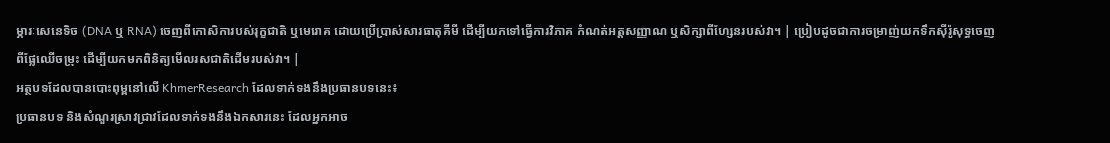ម្ភារៈសេនេទិច (DNA ឬ RNA) ចេញពីកោសិការបស់រុក្ខជាតិ ឬមេរោគ ដោយប្រើប្រាស់សារធាតុគីមី ដើម្បីយកទៅធ្វើការវិភាគ កំណត់អត្តសញ្ញាណ ឬសិក្សាពីហ្សែនរបស់វា។ | ប្រៀបដូចជាការចម្រាញ់យកទឹកស៊ីរ៉ូសុទ្ធចេញពីផ្លែឈើចម្រុះ ដើម្បីយកមកពិនិត្យមើលរសជាតិដើមរបស់វា។ |
អត្ថបទដែលបានបោះពុម្ពនៅលើ KhmerResearch ដែលទាក់ទងនឹងប្រធានបទនេះ៖
ប្រធានបទ និងសំណួរស្រាវជ្រាវដែលទាក់ទងនឹងឯកសារនេះ ដែលអ្នកអាច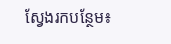ស្វែងរកបន្ថែម៖